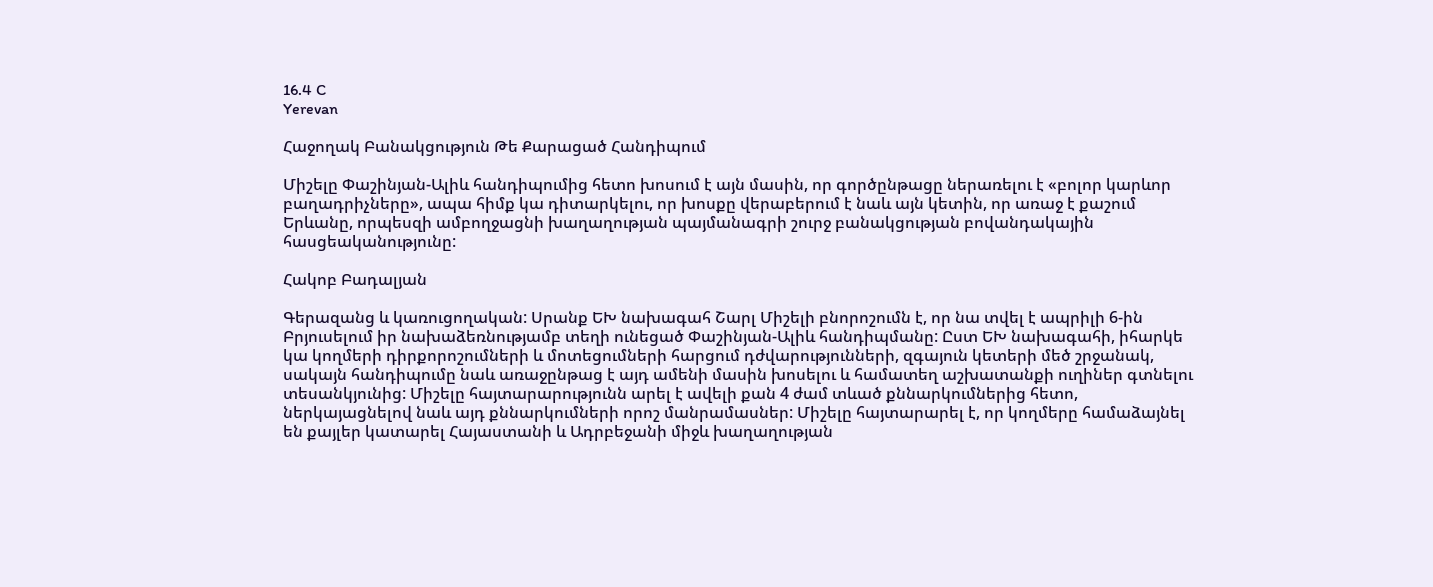16.4 C
Yerevan

Հաջողակ Բանակցություն Թե Քարացած Հանդիպում

Միշելը Փաշինյան-Ալիև հանդիպումից հետո խոսում է այն մասին, որ գործընթացը ներառելու է «բոլոր կարևոր բաղադրիչները», ապա հիմք կա դիտարկելու, որ խոսքը վերաբերում է նաև այն կետին, որ առաջ է քաշում Երևանը, որպեսզի ամբողջացնի խաղաղության պայմանագրի շուրջ բանակցության բովանդակային հասցեականությունը:

Հակոբ Բադալյան

Գերազանց և կառուցողական: Սրանք ԵԽ նախագահ Շարլ Միշելի բնորոշումն է, որ նա տվել է ապրիլի 6‑ին Բրյուսելում իր նախաձեռնությամբ տեղի ունեցած Փաշինյան-Ալիև հանդիպմանը: Ըստ ԵԽ նախագահի, իհարկե կա կողմերի դիրքորոշումների և մոտեցումների հարցում դժվարությունների, զգայուն կետերի մեծ շրջանակ, սակայն հանդիպումը նաև առաջընթաց է այդ ամենի մասին խոսելու և համատեղ աշխատանքի ուղիներ գտնելու տեսանկյունից: Միշելը հայտարարությունն արել է ավելի քան 4 ժամ տևած քննարկումներից հետո, ներկայացնելով նաև այդ քննարկումների որոշ մանրամասներ: Միշելը հայտարարել է, որ կողմերը համաձայնել են քայլեր կատարել Հայաստանի և Ադրբեջանի միջև խաղաղության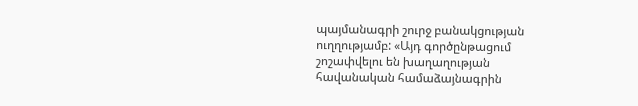պայմանագրի շուրջ բանակցության ուղղությամբ: «Այդ գործընթացում շոշափվելու են խաղաղության հավանական համաձայնագրին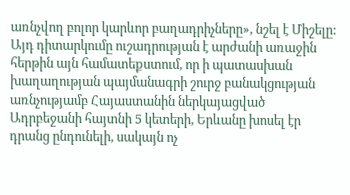առնչվող բոլոր կարևոր բաղադրիչները», նշել է Միշելը: Այդ դիտարկումը ուշադրության է արժանի առաջին հերթին այն համատեքստում, որ ի պատասխան խաղաղության պայմանագրի շուրջ բանակցության առնչությամբ Հայաստանին ներկայացված Ադրբեջանի հայտնի 5 կետերի, Երևանը խոսել էր դրանց ընդունելի, սակայն ոչ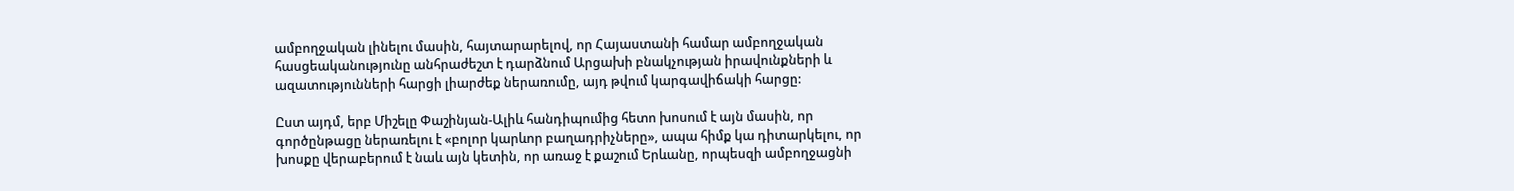ամբողջական լինելու մասին, հայտարարելով, որ Հայաստանի համար ամբողջական հասցեականությունը անհրաժեշտ է դարձնում Արցախի բնակչության իրավունքների և ազատությունների հարցի լիարժեք ներառումը, այդ թվում կարգավիճակի հարցը:

Ըստ այդմ, երբ Միշելը Փաշինյան-Ալիև հանդիպումից հետո խոսում է այն մասին, որ գործընթացը ներառելու է «բոլոր կարևոր բաղադրիչները», ապա հիմք կա դիտարկելու, որ խոսքը վերաբերում է նաև այն կետին, որ առաջ է քաշում Երևանը, որպեսզի ամբողջացնի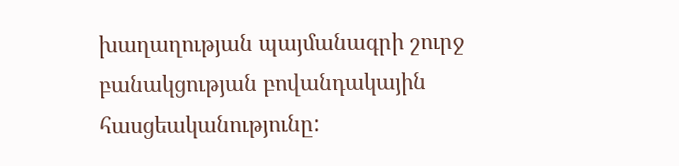խաղաղության պայմանագրի շուրջ բանակցության բովանդակային հասցեականությունը: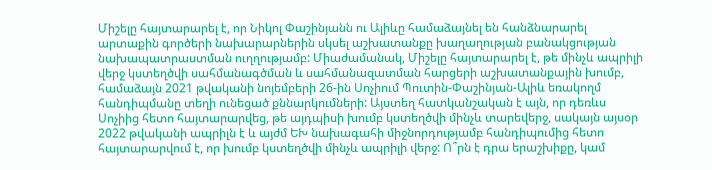Միշելը հայտարարել է, որ Նիկոլ Փաշինյանն ու Ալիևը համաձայնել են հանձնարարել արտաքին գործերի նախարարներին սկսել աշխատանքը խաղաղության բանակցության նախապատրաստման ուղղությամբ: Միաժամանակ, Միշելը հայտարարել է, թե մինչև ապրիլի վերջ կստեղծվի սահմանագծման և սահմանազատման հարցերի աշխատանքային խումբ, համաձայն 2021 թվականի նոյեմբերի 26-ին Սոչիում Պուտին-Փաշինյան-Ալիև եռակողմ հանդիպմանը տեղի ունեցած քննարկումների: Այստեղ հատկանշական է այն, որ դեռևս Սոչիից հետո հայտարարվեց, թե այդպիսի խումբ կստեղծվի մինչև տարեվերջ, սակայն այսօր 2022 թվականի ապրիլն է և այժմ ԵԽ նախագահի միջնորդությամբ հանդիպումից հետո հայտարարվում է, որ խումբ կստեղծվի մինչև ապրիլի վերջ: Ո՞րն է դրա երաշխիքը, կամ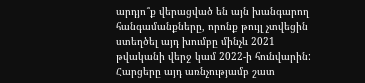արդյո՞ք վերացված են այն խանգարող հանգամանքները, որոնք թույլ չտվեցին ստեղծել այդ խումբը մինչև 2021 թվականի վերջ կամ 2022‑ի հունվարին: Հարցերը այդ առնչությամբ շատ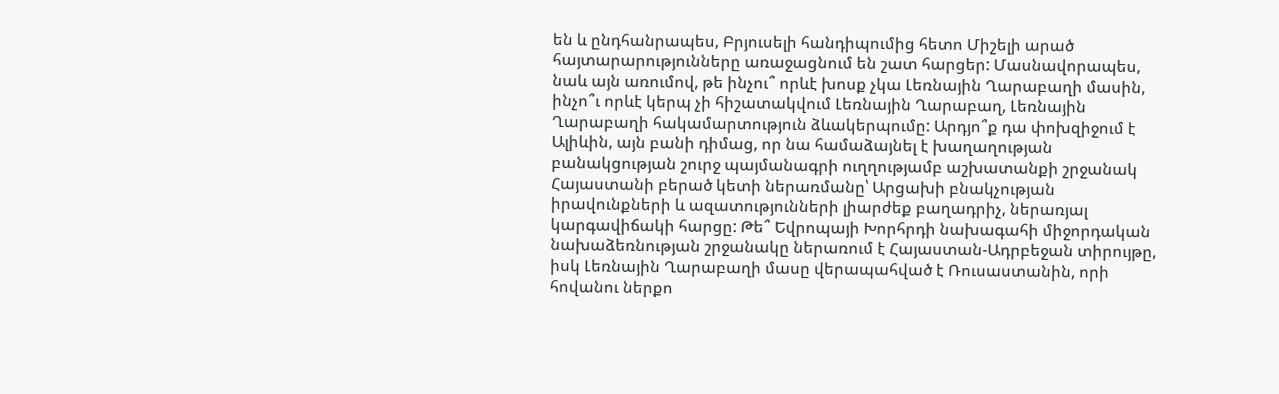են և ընդհանրապես, Բրյուսելի հանդիպումից հետո Միշելի արած հայտարարությունները առաջացնում են շատ հարցեր: Մասնավորապես, նաև այն առումով, թե ինչու՞ որևէ խոսք չկա Լեռնային Ղարաբաղի մասին, ինչո՞ւ որևէ կերպ չի հիշատակվում Լեռնային Ղարաբաղ, Լեռնային Ղարաբաղի հակամարտություն ձևակերպումը: Արդյո՞ք դա փոխզիջում է Ալիևին, այն բանի դիմաց, որ նա համաձայնել է խաղաղության բանակցության շուրջ պայմանագրի ուղղությամբ աշխատանքի շրջանակ Հայաստանի բերած կետի ներառմանը՝ Արցախի բնակչության իրավունքների և ազատությունների լիարժեք բաղադրիչ, ներառյալ կարգավիճակի հարցը: Թե՞ Եվրոպայի Խորհրդի նախագահի միջորդական նախաձեռնության շրջանակը ներառում է Հայաստան-Ադրբեջան տիրույթը, իսկ Լեռնային Ղարաբաղի մասը վերապահված է Ռուսաստանին, որի հովանու ներքո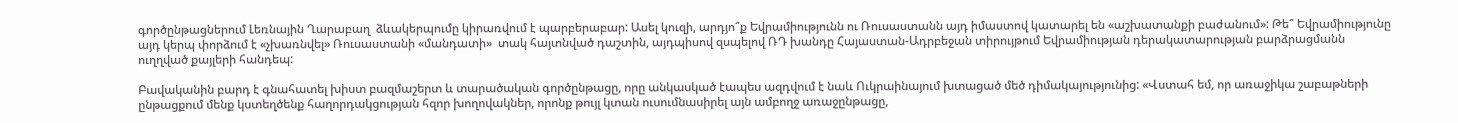գործընթացներում Լեռնային Ղարաբաղ  ձևակերպումը կիրառվում է պարբերաբար: Ասել կուզի, արդյո՞ք Եվրամիությունն ու Ռուսաստանն այդ իմաստով կատարել են «աշխատանքի բաժանում»: Թե՞ Եվրամիությունը այդ կերպ փորձում է «չխառնվել» Ռուսաստանի «մանդատի»  տակ հայտնված դաշտին, այդպիսով զսպելով ՌԴ խանդը Հայաստան-Ադրբեջան տիրույթում Եվրամիության դերակատարության բարձրացմանն ուղղված քայլերի հանդեպ:

Բավականին բարդ է գնահատել խիստ բազմաշերտ և տարածական գործընթացը, որը անկասկած էապես ազդվում է նաև Ուկրաինայում խտացած մեծ դիմակայությունից: «Վստահ եմ, որ առաջիկա շաբաթների ընթացքում մենք կստեղծենք հաղորդակցության հզոր խողովակներ, որոնք թույլ կտան ուսումնասիրել այն ամբողջ առաջընթացը,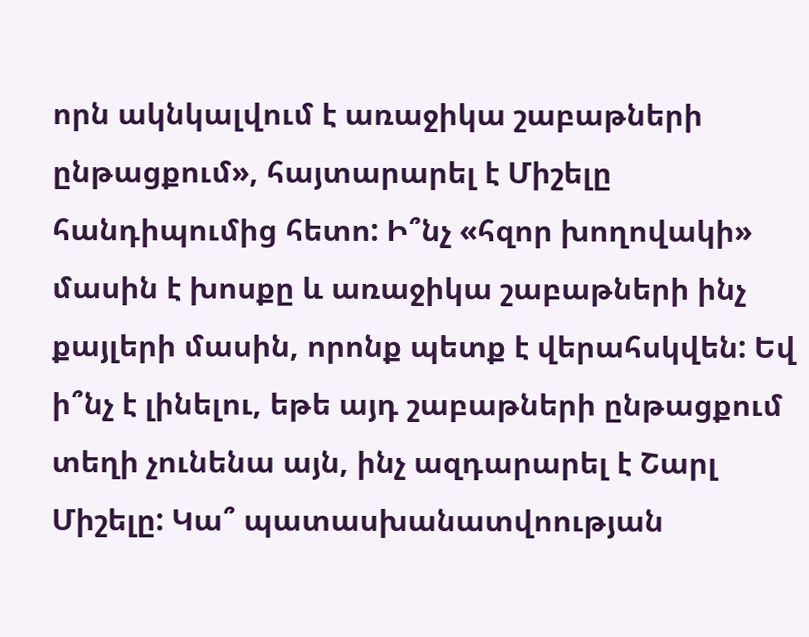որն ակնկալվում է առաջիկա շաբաթների ընթացքում», հայտարարել է Միշելը հանդիպումից հետո: Ի՞նչ «հզոր խողովակի» մասին է խոսքը և առաջիկա շաբաթների ինչ քայլերի մասին, որոնք պետք է վերահսկվեն: Եվ ի՞նչ է լինելու, եթե այդ շաբաթների ընթացքում տեղի չունենա այն, ինչ ազդարարել է Շարլ Միշելը: Կա՞ պատասխանատվոության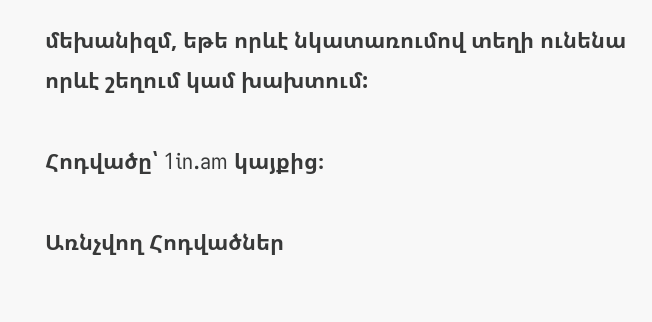մեխանիզմ, եթե որևէ նկատառումով տեղի ունենա որևէ շեղում կամ խախտում:

Հոդվածը՝ 1in.am կայքից։

Առնչվող Հոդվածներ